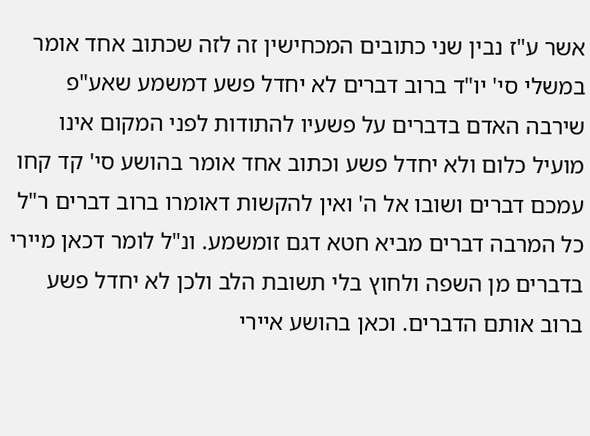אשר ע"ז נבין שני כתובים המכחישין זה לזה שכתוב אחד אומר במשלי סי' יו"ד ברוב דברים לא יחדל פשע דמשמע שאע"פ שירבה האדם בדברים על פשעיו להתודות לפני המקום אינו מועיל כלום ולא יחדל פשע וכתוב אחד אומר בהושע סי' קד קחו עמכם דברים ושובו אל ה' ואין להקשות דאומרו ברוב דברים ר"ל כל המרבה דברים מביא חטא דגם זומשמע. ונ"ל לומר דכאן מיירי בדברים מן השפה ולחוץ בלי תשובת הלב ולכן לא יחדל פשע ברוב אותם הדברים. וכאן בהושע איירי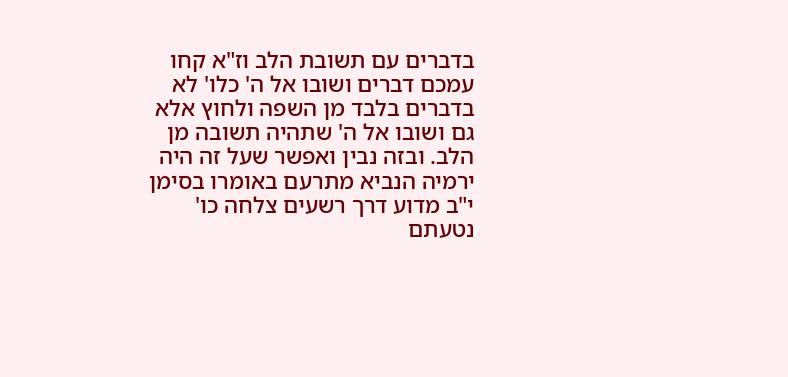בדברים עם תשובת הלב וז"א קחו עמכם דברים ושובו אל ה' כלו' לא בדברים בלבד מן השפה ולחוץ אלא גם ושובו אל ה' שתהיה תשובה מן הלב. ובזה נבין ואפשר שעל זה היה ירמיה הנביא מתרעם באומרו בסימן י"ב מדוע דרך רשעים צלחה כו' נטעתם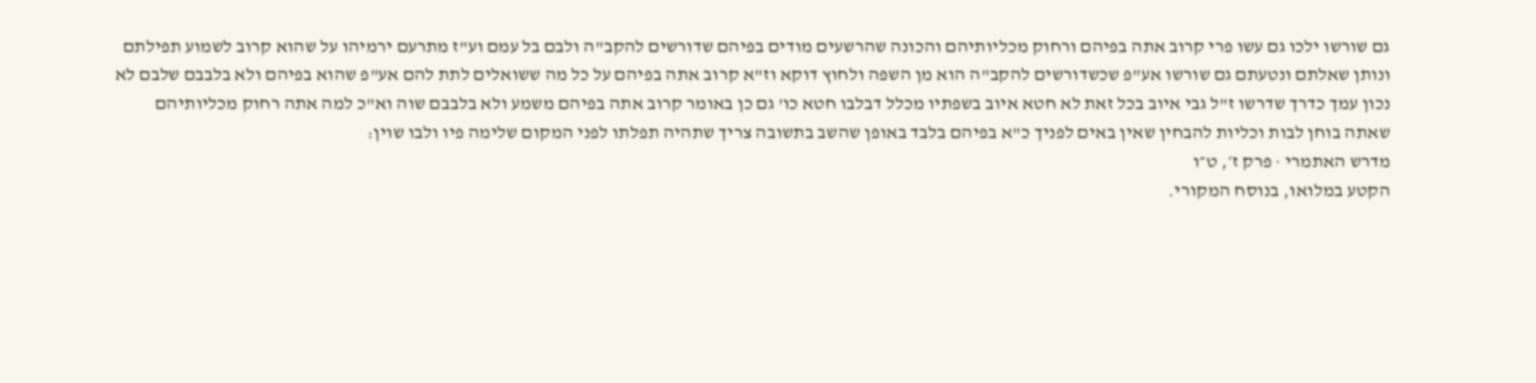גם שורשו ילכו גם עשו פרי קרוב אתה בפיהם ורחוק מכליותיהם והכונה שהרשעים מודים בפיהם שדורשים להקב"ה ולבם בל עמם וע"ז מתרעם ירמיהו על שהוא קרוב לשמוע תפילתם ונותן שאלתם ונטעתם גם שורשו אע"פ שכשדורשים להקב"ה הוא מן השפה ולחוץ דוקא וז"א קרוב אתה בפיהם על כל מה ששואלים לתת להם אע"פ שהוא בפיהם ולא בלבבם שלבם לא נכון עמך כדרך שדרשו ז"ל גבי איוב בכל זאת לא חטא איוב בשפתיו מכלל דבלבו חטא כו' גם כן באומר קרוב אתה בפיהם משמע ולא בלבבם שוה וא"כ למה אתה רחוק מכליותיהם שאתה בוחן לבות וכליות להבחין שאין באים לפניך כ"א בפיהם בלבד באופן שהשב בתשובה צריך שתהיה תפלתו לפני המקום שלימה פיו ולבו שוין:
מדרש האתמרי · פרק ז׳, ט״ו
הקטע במלואו, בנוסח המקורי.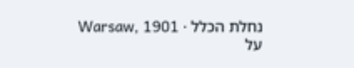נחלת הכלל · Warsaw, 1901
על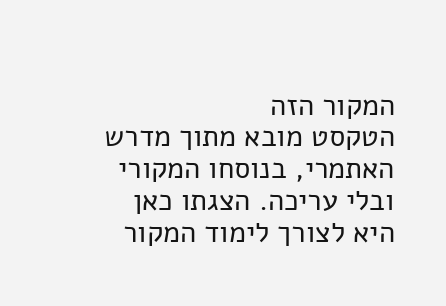המקור הזה
הטקסט מובא מתוך מדרש האתמרי, בנוסחו המקורי ובלי עריכה. הצגתו כאן היא לצורך לימוד המקור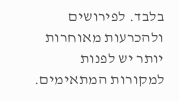בלבד. לפירושים ולהכרעות מאוחרות יותר יש לפנות למקורות המתאימים.